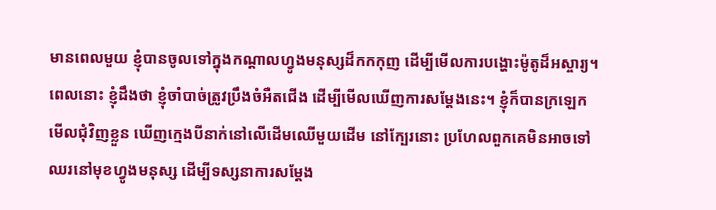មានពេលមួយ ខ្ញុំបានចូលទៅក្នុងកណ្តាលហ្វូងមនុស្សដ៏កកកុញ ដើម្បីមើលការបង្ហោះម៉ូតូដ៏អស្ចារ្យ។ ពេលនោះ ខ្ញុំដឹងថា ខ្ញុំចាំបាច់ត្រូវប្រឹងចំអឺតជើង ដើម្បីមើលឃើញការសម្តែងនេះ។ ខ្ញុំក៏បានក្រឡេកមើលជុំវិញខ្លួន ឃើញក្មេងបីនាក់នៅលើដើមឈើមួយដើម នៅក្បែរនោះ ប្រហែលពួកគេមិនអាចទៅឈរនៅមុខហ្វូងមនុស្ស ដើម្បីទស្សនាការសម្តែង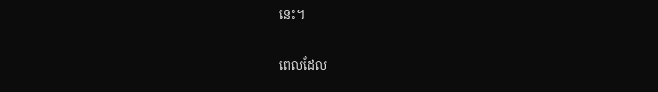នេះ។

ពេលដែល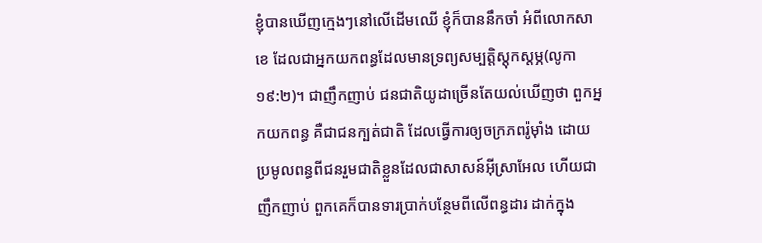ខ្ញុំបានឃើញក្មេងៗនៅលើដើមឈើ ខ្ញុំក៏បាននឹកចាំ អំពីលោកសាខេ ដែលជាអ្នកយកពន្ធដែលមានទ្រព្យសម្បត្តិស្តុកស្តម្ភ(លូកា ១៩:២)។ ជាញឹកញាប់ ជនជាតិយូដាច្រើនតែយល់ឃើញថា ពួកអ្នកយកពន្ធ គឺជាជនក្បត់ជាតិ ដែលធ្វើការឲ្យចក្រភពរ៉ូម៉ាំង ដោយប្រមូលពន្ធពីជនរួមជាតិខ្លួនដែលជាសាសន៍អ៊ីស្រាអែល ហើយជាញឹកញាប់ ពួកគេក៏បានទារប្រាក់បន្ថែមពីលើពន្ធដារ ដាក់ក្នុង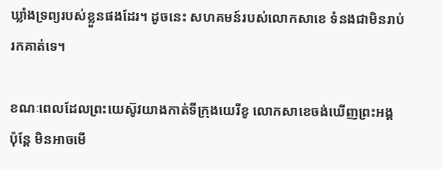ឃ្លាំងទ្រព្យរបស់ខ្លួនផងដែរ។ ដូចនេះ សហគមន៍របស់លោកសាខេ ទំនងជាមិនរាប់រកគាត់ទេ។

ខណៈពេលដែលព្រះយេស៊ូវយាងកាត់ទីក្រុងយេរីខូ លោកសាខេចង់ឃើញព្រះអង្គ ប៉ុន្តែ មិនអាចមើ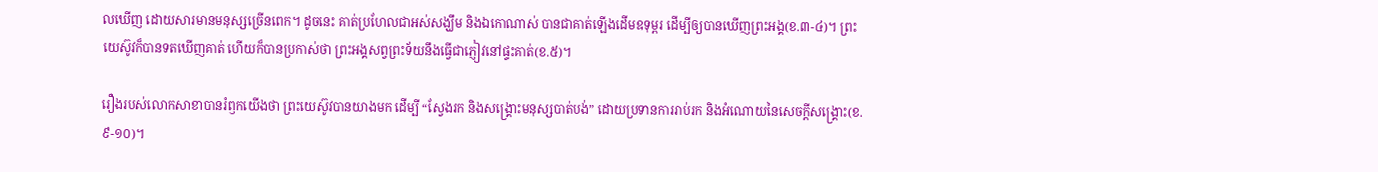លឃើញ ដោយសារមានមនុស្សច្រើនពេក។ ដូចនេះ គាត់ប្រហែលជាអស់សង្ឃឹម និងឯកោណាស់ បានជាគាត់ឡើងដើមឧទុម្ពរ ដើម្បីឲ្យបានឃើញព្រះអង្គ(ខ.៣-៤)។ ព្រះយេស៊ូវក៏បានទតឃើញគាត់ ហើយក៏បានប្រកាស់ថា ព្រះអង្គសព្វព្រះទ័យនឹងធ្វើជាភ្ញៀវនៅផ្ទះគាត់(ខ.៥)។

រឿងរបស់លោកសាខាបានរំឭកយើងថា ព្រះយេស៊ូវបានយាងមក ដើម្បី “ស្វែងរក និងសង្រ្គោះមនុស្សបាត់បង់” ដោយប្រទានការរាប់រក និងអំណោយនៃសេចក្តីសង្រ្គោះ(ខ.៩-១០)។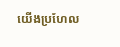យើងប្រហែល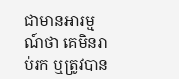ជាមានអារម្មណ៍ថា គេមិនរាប់រក ឬត្រូវបាន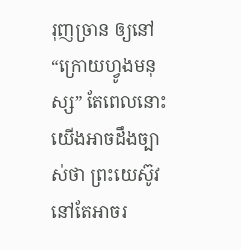រុញច្រាន ឲ្យនៅ “ក្រោយហ្វូងមនុស្ស” តែពេលនោះ យើងអាចដឹងច្បាស់ថា ព្រះយេស៊ូវនៅតែអាចរ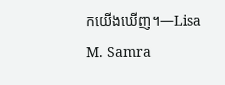កយើងឃើញ។—Lisa M. Samra